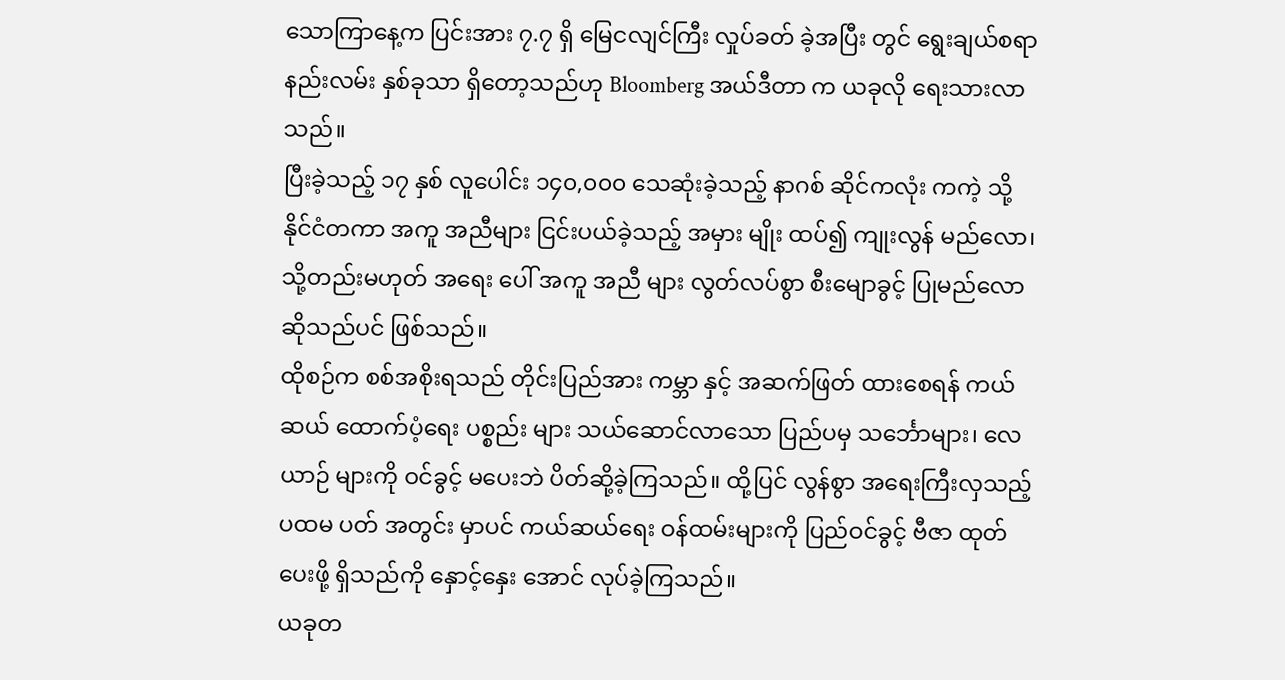သောကြာနေ့က ပြင်းအား ၇.၇ ရှိ မြေငလျင်ကြီး လှုပ်ခတ် ခဲ့အပြီး တွင် ရွေးချယ်စရာ နည်းလမ်း နှစ်ခုသာ ရှိတော့သည်ဟု Bloomberg အယ်ဒီတာ က ယခုလို ရေးသားလာသည်။
ပြီးခဲ့သည့် ၁၇ နှစ် လူပေါင်း ၁၄၀,၀၀၀ သေဆုံးခဲ့သည့် နာဂစ် ဆိုင်ကလုံး ကကဲ့ သို့ နိုင်ငံတကာ အကူ အညီများ ငြင်းပယ်ခဲ့သည့် အမှား မျိုး ထပ်၍ ကျုးလွန် မည်လော၊ သို့တည်းမဟုတ် အရေး ပေါ် အကူ အညီ များ လွတ်လပ်စွာ စီးမျောခွင့် ပြုမည်လော ဆိုသည်ပင် ဖြစ်သည်။
ထိုစဉ်က စစ်အစိုးရသည် တိုင်းပြည်အား ကမ္ဘာ နှင့် အဆက်ဖြတ် ထားစေရန် ကယ်ဆယ် ထောက်ပံ့ရေး ပစ္စည်း များ သယ်ဆောင်လာသော ပြည်ပမှ သင်္ဘောများ၊ လေယာဉ် များကို ဝင်ခွင့် မပေးဘဲ ပိတ်ဆို့ခဲ့ကြသည်။ ထို့ပြင် လွန်စွာ အရေးကြီးလှသည့် ပထမ ပတ် အတွင်း မှာပင် ကယ်ဆယ်ရေး ဝန်ထမ်းများကို ပြည်ဝင်ခွင့် ဗီဇာ ထုတ်ပေးဖို့ ရှိသည်ကို နှောင့်နှေး အောင် လုပ်ခဲ့ကြသည်။
ယခုတ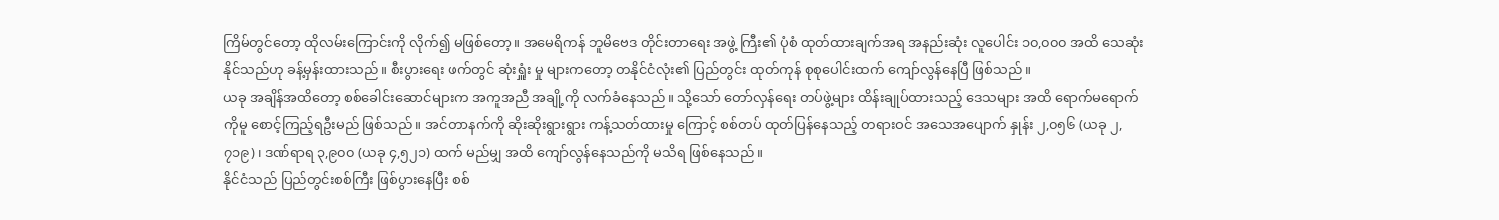ကြိမ်တွင်တော့ ထိုလမ်းကြောင်းကို လိုက်၍ မဖြစ်တော့။ အမေရိကန် ဘူမိဗေဒ တိုင်းတာရေး အဖွဲ့ ကြီး၏ ပုံစံ ထုတ်ထားချက်အရ အနည်းဆုံး လူပေါင်း ၁၀,၀၀၀ အထိ သေဆုံးနိုင်သည်ဟု ခန့်မှန်းထားသည်။ စီးပွားရေး ဖက်တွင် ဆုံးရှူံး မှု များကတော့ တနိုင်ငံလုံး၏ ပြည်တွင်း ထုတ်ကုန် စုစုပေါင်းထက် ကျော်လွန်နေပြီ ဖြစ်သည်။
ယခု အချိန်အထိတော့ စစ်ခေါင်းဆောင်များက အကူအညီ အချို့ကို လက်ခံနေသည်။ သို့သော် တော်လှန်ရေး တပ်ဖွဲ့များ ထိန်းချုပ်ထားသည့် ဒေသများ အထိ ရောက်မရောက်ကိုမူ စောင့်ကြည့်ရဦးမည် ဖြစ်သည်။ အင်တာနက်ကို ဆိုးဆိုးရွားရွား ကန့်သတ်ထားမှု ကြောင့် စစ်တပ် ထုတ်ပြန်နေသည့် တရားဝင် အသေအပျောက် နှုန်း ၂,၀၅၆ (ယခု ၂,၇၁၉)၊ ဒဏ်ရာရ ၃,၉၀၀ (ယခု ၄,၅၂၁) ထက် မည်မျှ အထိ ကျော်လွန်နေသည်ကို မသိရ ဖြစ်နေသည်။
နိုင်ငံသည် ပြည်တွင်းစစ်ကြီး ဖြစ်ပွားနေပြီး စစ်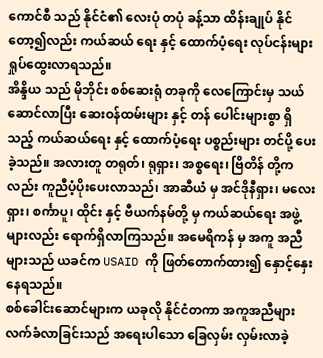ကောင်စီ သည် နိုင်ငံ၏ လေးပုံ တပုံ ခန့်သာ ထိန်းချုပ် နိုင်တော့၍လည်း ကယ်ဆယ် ရေး နှင့် ထောက်ပံ့ရေး လုပ်ငန်းများ ရှုပ်ထွေးလာရသည်။
အိန္ဒိယ သည် မိုဘိုင်း စစ်ဆေးရုံ တခုကို လေကြောင်းမှ သယ်ဆောင်လာပြီး ဆေးဝန်ထမ်းများ နှင့် တန် ပေါင်းများစွာ ရှိသည့် ကယ်ဆယ်ရေး နှင့် ထောက်ပံ့ရေး ပစ္စည်းများ တင်ပို့ ပေးခဲ့သည်။ အလားတူ တရုတ်၊ ရုရှား၊ အစ္စရေး၊ ဗြိတိန် တို့ကလည်း ကူညီပံ့ပိုးပေးလာသည်၊ အာဆီယံ မှ အင်ဒိုနီရှား၊ မလေးရှား၊ စင်္ကာပူ၊ ထိုင်း နှင့် ဗီယက်နမ်တို့ မှ ကယ်ဆယ်ရေး အဖွဲ့များလည်း ရောက်ရှိလာကြသည်။ အမေရိကန် မှ အကူ အညီများသည် ယခင်က USAID ကို ဖြတ်တောက်ထား၍ နှောင့်နှေး နေရသည်။
စစ်ခေါင်းဆောင်များက ယခုလို နိုင်ငံတကာ အကူအညီများ လက်ခံလာခြင်းသည် အရေးပါသော ခြေလှမ်း လှမ်းလာခဲ့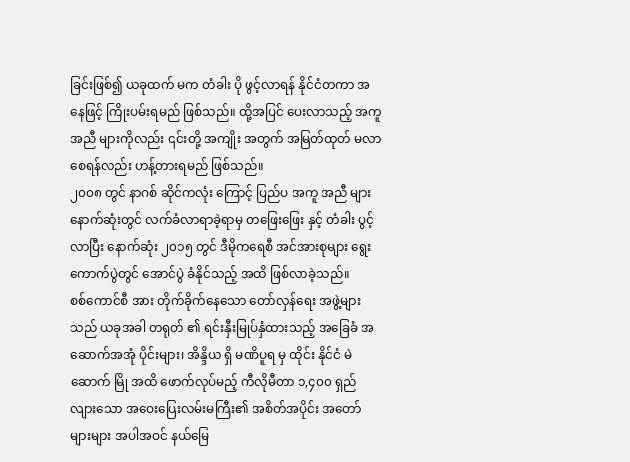ခြင်းဖြစ်၍ ယခုထက် မက တံခါး ပို ဖွင့်လာရန် နိုင်ငံတကာ အနေဖြင့် ကြိုးပမ်းရမည် ဖြစ်သည်။ ထို့အပြင် ပေးလာသည့် အကူ အညီ များကိုလည်း ၎င်းတို့ အကျိုး အတွက် အမြတ်ထုတ် မလာစေရန်လည်း ဟန့်တားရမည် ဖြစ်သည်။
၂၀၀၈ တွင် နာဂစ် ဆိုင်ကလုံး ကြောင့် ပြည်ပ အကူ အညီ များ နောက်ဆုံးတွင် လက်ခံလာရာခဲ့ရာမှ တဖြေးဖြေး နှင့် တံခါး ပွင့်လာပြီး နောက်ဆုံး ၂၀၁၅ တွင် ဒီမိုကရေစီ အင်အားစုများ ရွေးကောက်ပွဲတွင် အောင်ပွဲ ခံနိုင်သည့် အထိ ဖြစ်လာခဲ့သည်။
စစ်ကောင်စီ အား တိုက်ခိုက်နေသော တော်လှန်ရေး အဖွဲ့များသည် ယခုအခါ တရုတ် ၏ ရင်းနှီးမြုပ်နှံထားသည့် အခြေခံ အဆောက်အအုံ ပိုင်းများ၊ အိန္ဒိယ ရှိ မဏိပူရ မှ ထိုင်း နိုင်ငံ မဲဆောက် မြို အထိ ဖောက်လုပ်မည့် ကီလိုမီတာ ၁,၄၀၀ ရှည်လျားသော အဝေးပြေးလမ်းမကြီး၏ အစိတ်အပိုင်း အတော်များများ အပါအဝင် နယ်မြေ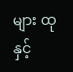များ ထု နှင့်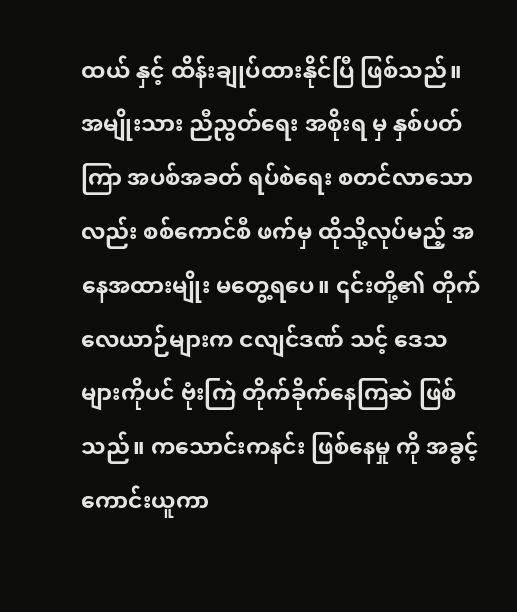ထယ် နှင့် ထိန်းချုပ်ထားနိုင်ပြီ ဖြစ်သည်။
အမျိုးသား ညီညွတ်ရေး အစိုးရ မှ နှစ်ပတ်ကြာ အပစ်အခတ် ရပ်စဲရေး စတင်လာသောလည်း စစ်ကောင်စီ ဖက်မှ ထိုသို့လုပ်မည့် အနေအထားမျိုး မတွေ့ရပေ။ ၎င်းတို့၏ တိုက်လေယာဉ်များက ငလျင်ဒဏ် သင့် ဒေသများကိုပင် ဗုံးကြဲ တိုက်ခိုက်နေကြဆဲ ဖြစ်သည်။ ကသောင်းကနင်း ဖြစ်နေမှု ကို အခွင့် ကောင်းယူကာ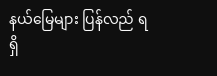နယ်မြေများ ပြန်လည် ရရှိ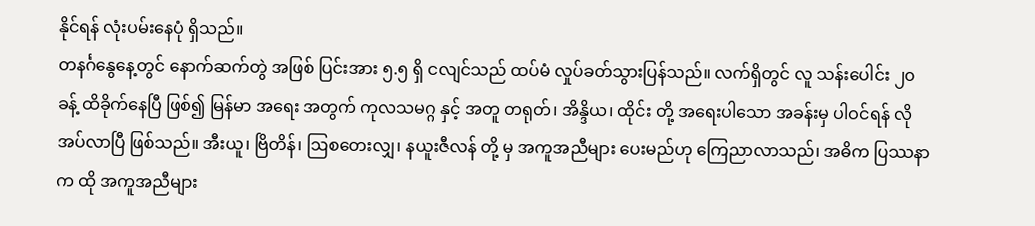နိုင်ရန် လုံးပမ်းနေပုံ ရှိသည်။
တနင်္ဂနွေနေ့တွင် နောက်ဆက်တွဲ အဖြစ် ပြင်းအား ၅.၅ ရှိ ငလျင်သည် ထပ်မံ လှုပ်ခတ်သွားပြန်သည်။ လက်ရှိတွင် လူ သန်းပေါင်း ၂၀ ခန့် ထိခိုက်နေပြီ ဖြစ်၍ မြန်မာ အရေး အတွက် ကုလသမဂ္ဂ နှင့် အတူ တရုတ်၊ အိန္ဒိယ၊ ထိုင်း တို့ အရေးပါသော အခန်းမှ ပါဝင်ရန် လိုအပ်လာပြီ ဖြစ်သည်။ အီးယူ၊ ဗြိတိန်၊ ဩစတေးလျှ၊ နယူးဇီလန် တို့ မှ အကူအညီများ ပေးမည်ဟု ကြေညာလာသည်၊ အဓိက ပြဿနာက ထို အကူအညီများ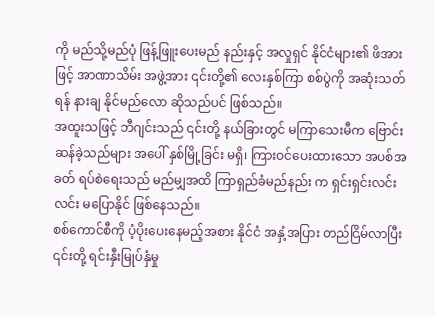ကို မည်သို့မည်ပုံ ဖြန့်ဖြူးပေးမည် နည်းနှင့် အလှုရှင် နိုင်ငံများ၏ ဖိအားဖြင့် အာဏာသိမ်း အဖွဲ့အား ၎င်းတို့၏ လေးနှစ်ကြာ စစ်ပွဲကို အဆုံးသတ်ရန် နားချ နိုင်မည်လော ဆိုသည်ပင် ဖြစ်သည်။
အထူးသဖြင့် ဘီဂျင်းသည် ၎င်းတို့ နယ်ခြားတွင် မကြာသေးမီက ဗြောင်းဆန်ခဲ့သည်များ အပေါ် နှစ်မြို့ခြင်း မရှိ၊ ကြားဝင်ပေးထားသော အပစ်အခတ် ရပ်စဲရေးသည် မည်မျှအထိ ကြာရှည်ခံမည်နည်း က ရှင်းရှင်းလင်းလင်း မပြောနိုင် ဖြစ်နေသည်။
စစ်ကောင်စီကို ပံ့ပိုးပေးနေမည့်အစား နိုင်ငံ အနှံ့အပြား တည်ငြိမ်လာပြီး ၎င်းတို့ ရင်းနှီးမြုပ်နှံမှု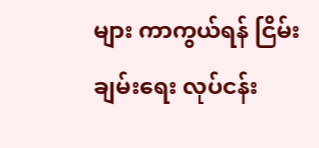များ ကာကွယ်ရန် ငြိမ်းချမ်းရေး လုပ်ငန်း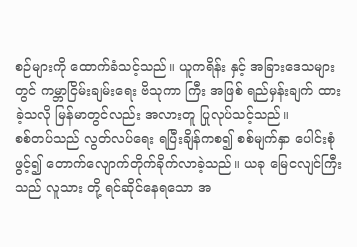စဉ်များကို ထောက်ခံသင့်သည်။ ယူကရိန်း နှင့် အခြားဒေသများတွင် ကမ္ဘာငြိမ်းချမ်းရေး ဗိသုကာ ကြီး အဖြစ် ရည်မှန်းချက် ထားခဲ့သလို မြန်မာတွင်လည်း အလားတူ ပြုလုပ်သင့်သည်။
စစ်တပ်သည် လွတ်လပ်ရေး ရပြီးချိန်ကစ၍ စစ်မျက်နှာ ပေါင်းစုံ ဖွင့်၍ တောက်လျောက်တိုက်ခိုက်လာခဲ့သည်။ ယခု မြေငလျင်ကြီးသည် လူသား တို့ ရင်ဆိုင်နေရသော အ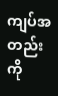ကျပ်အတည်းကို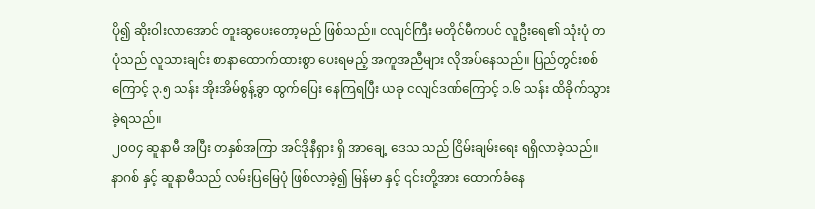ပို၍ ဆိုးဝါးလာအောင် တူးဆွပေးတော့မည် ဖြစ်သည်။ ငလျင်ကြီး မတိုင်မီကပင် လူဦးရေ၏ သုံးပုံ တပုံသည် လူသားချင်း စာနာထောက်ထားစွာ ပေးရမည့် အကူအညီများ လိုအပ်နေသည်။ ပြည်တွင်းစစ်ကြောင့် ၃.၅ သန်း အိုးအိမ်စွန့်ခွာ ထွက်ပြေး နေကြရပြီး ယခု ငလျင်ဒဏ်ကြောင့် ၁.၆ သန်း ထိခိုက်သွားခဲ့ရသည်။
၂၀၀၄ ဆူနာမီ အပြီး တနှစ်အကြာ အင်ဒိုနီရှား ရှိ အာချေ့ ဒေသ သည် ငြိမ်းချမ်းရေး ရရှိလာခဲ့သည်။
နာဂစ် နှင့် ဆူနာမီသည် လမ်းပြမြေပုံ ဖြစ်လာခဲ့၍ မြန်မာ နှင့် ၎င်းတို့အား ထောက်ခံနေ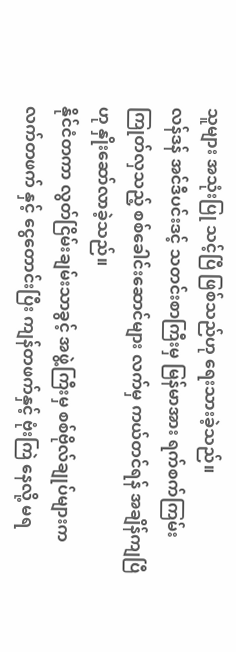သူများ အသုံးပြု သင့်ပြီ ဖြစ်သည်ဟု ရေးသားခဲ့သည်။
လန်ဒန် အင်ဒီပင်းဒင့် သတင်းစာကြီးမှ မြန်မာအား ရက်စက်ကြမ်းကြုတ်လှသည့် စစ်ခေါင်းဆောင်များ လက်မှ ကယ်တင်ရန် အချိန်ကျပြီဟု နှိုးဆော်လာခဲ့သည်။
နိုင်ငံတကာ လွတ်ငြိမ်းချမ်းသာခွင့် အဖွဲ့ကြီးမှ စစ်ဗိုလ်ချုပ်များက လက်တဖက် နှင့် ငွေတောင်းပြီး ကျန်တဖက်နှင့် ဗုံးကြဲ နေလို့ မရ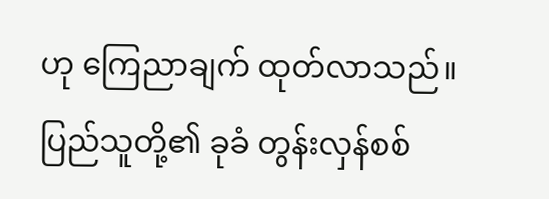ဟု ကြေညာချက် ထုတ်လာသည်။
ပြည်သူတို့၏ ခုခံ တွန်းလှန်စစ်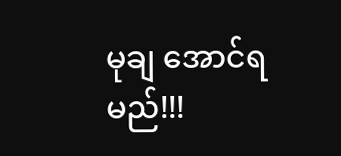မုချ အောင်ရမည်!!!